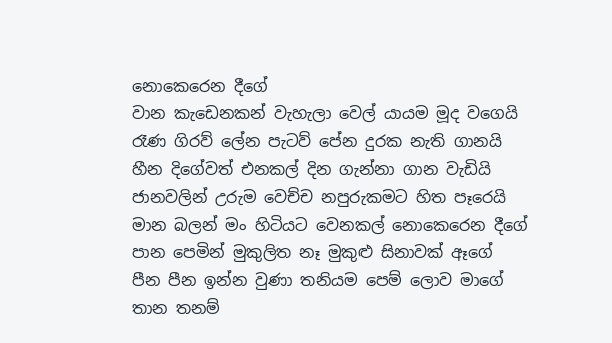නොකෙරෙන දීගේ
වාන කැඩෙනකන් වැහැලා වෙල් යායම මූද වගෙයි
රෑණ ගිරව් ලේන පැටව් පේන දුරක නැති ගානයි
හීන දිගේවත් එනකල් දින ගැන්නා ගාන වැඩියි
ජානවලින් උරුම වෙච්ච නපුරුකමට හිත පෑරෙයි
මාන බලන් මං හිටියට වෙනකල් නොකෙරෙන දීගේ
පාන පෙමින් මුකුලිත නෑ මුකුළු සිනාවක් ඈගේ
පීන පීන ඉන්න වුණා තනියම පෙම් ලොව මාගේ
තාන තනම්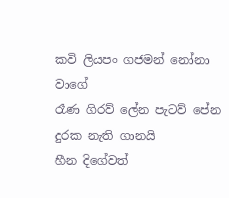කවි ලියපං ගජමන් නෝනා වාගේ
රෑණ ගිරව් ලේන පැටව් පේන දුරක නැති ගානයි
හීන දිගේවත්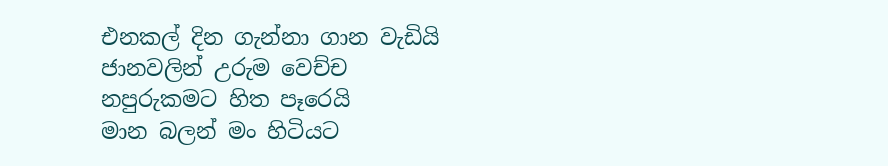එනකල් දින ගැන්නා ගාන වැඩියි
ජානවලින් උරුම වෙච්ච නපුරුකමට හිත පෑරෙයි
මාන බලන් මං හිටියට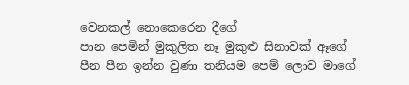වෙනකල් නොකෙරෙන දීගේ
පාන පෙමින් මුකුලිත නෑ මුකුළු සිනාවක් ඈගේ
පීන පීන ඉන්න වුණා තනියම පෙම් ලොව මාගේ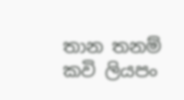තාන තනම් කවි ලියපං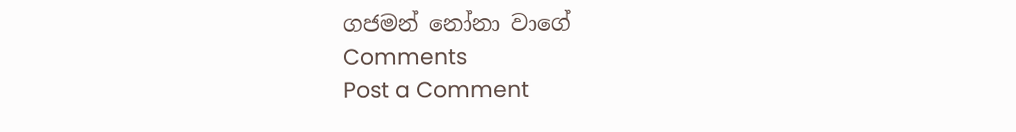ගජමන් නෝනා වාගේ
Comments
Post a Comment